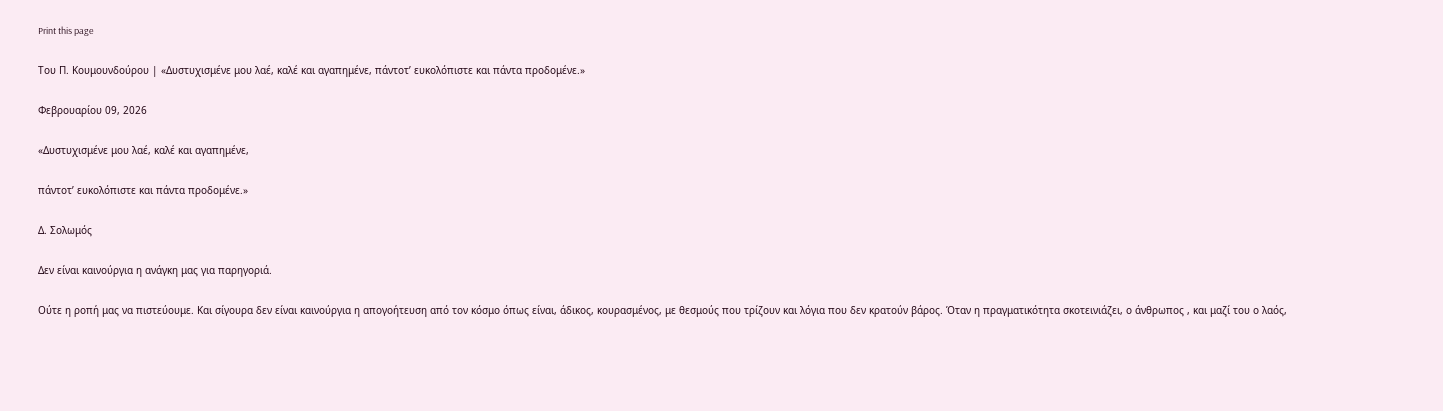Print this page

Του Π. Κουμουνδούρου | «Δυστυχισμένε μου λαέ, καλέ και αγαπημένε, πάντοτ’ ευκολόπιστε και πάντα προδομένε.»

Φεβρουαρίου 09, 2026

«Δυστυχισμένε μου λαέ, καλέ και αγαπημένε,

πάντοτ’ ευκολόπιστε και πάντα προδομένε.»

Δ. Σολωμός

Δεν είναι καινούργια η ανάγκη μας για παρηγοριά.

Ούτε η ροπή μας να πιστεύουμε. Και σίγουρα δεν είναι καινούργια η απογοήτευση από τον κόσμο όπως είναι, άδικος, κουρασμένος, με θεσμούς που τρίζουν και λόγια που δεν κρατούν βάρος. Όταν η πραγματικότητα σκοτεινιάζει, ο άνθρωπος , και μαζί του ο λαός,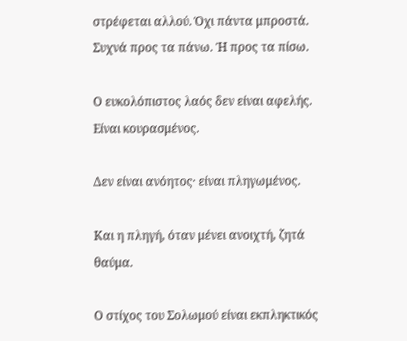στρέφεται αλλού. Όχι πάντα μπροστά. Συχνά προς τα πάνω. Ή προς τα πίσω.

Ο ευκολόπιστος λαός δεν είναι αφελής. Είναι κουρασμένος.

Δεν είναι ανόητος· είναι πληγωμένος.

Και η πληγή, όταν μένει ανοιχτή, ζητά θαύμα.

Ο στίχος του Σολωμού είναι εκπληκτικός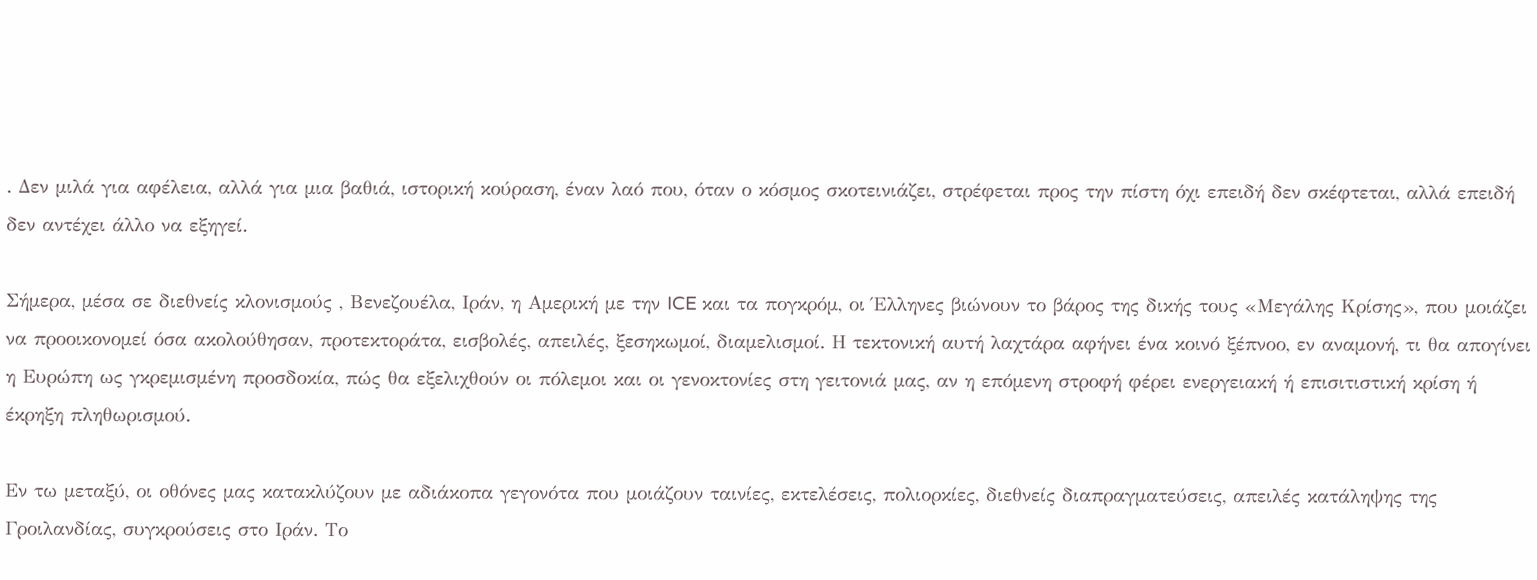. Δεν μιλά για αφέλεια, αλλά για μια βαθιά, ιστορική κούραση, έναν λαό που, όταν ο κόσμος σκοτεινιάζει, στρέφεται προς την πίστη όχι επειδή δεν σκέφτεται, αλλά επειδή δεν αντέχει άλλο να εξηγεί.

Σήμερα, μέσα σε διεθνείς κλονισμούς , Βενεζουέλα, Ιράν, η Αμερική με την ICE και τα πογκρόμ, οι Έλληνες βιώνουν το βάρος της δικής τους «Μεγάλης Κρίσης», που μοιάζει να προοικονομεί όσα ακολούθησαν, προτεκτοράτα, εισβολές, απειλές, ξεσηκωμοί, διαμελισμοί. Η τεκτονική αυτή λαχτάρα αφήνει ένα κοινό ξέπνοο, εν αναμονή, τι θα απογίνει η Ευρώπη ως γκρεμισμένη προσδοκία, πώς θα εξελιχθούν οι πόλεμοι και οι γενοκτονίες στη γειτονιά μας, αν η επόμενη στροφή φέρει ενεργειακή ή επισιτιστική κρίση ή έκρηξη πληθωρισμού.

Εν τω μεταξύ, οι οθόνες μας κατακλύζουν με αδιάκοπα γεγονότα που μοιάζουν ταινίες, εκτελέσεις, πολιορκίες, διεθνείς διαπραγματεύσεις, απειλές κατάληψης της Γροιλανδίας, συγκρούσεις στο Ιράν. Το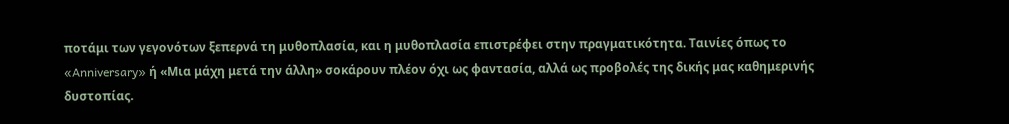ποτάμι των γεγονότων ξεπερνά τη μυθοπλασία, και η μυθοπλασία επιστρέφει στην πραγματικότητα. Ταινίες όπως το «Anniversary» ή «Μια μάχη μετά την άλλη» σοκάρουν πλέον όχι ως φαντασία, αλλά ως προβολές της δικής μας καθημερινής δυστοπίας.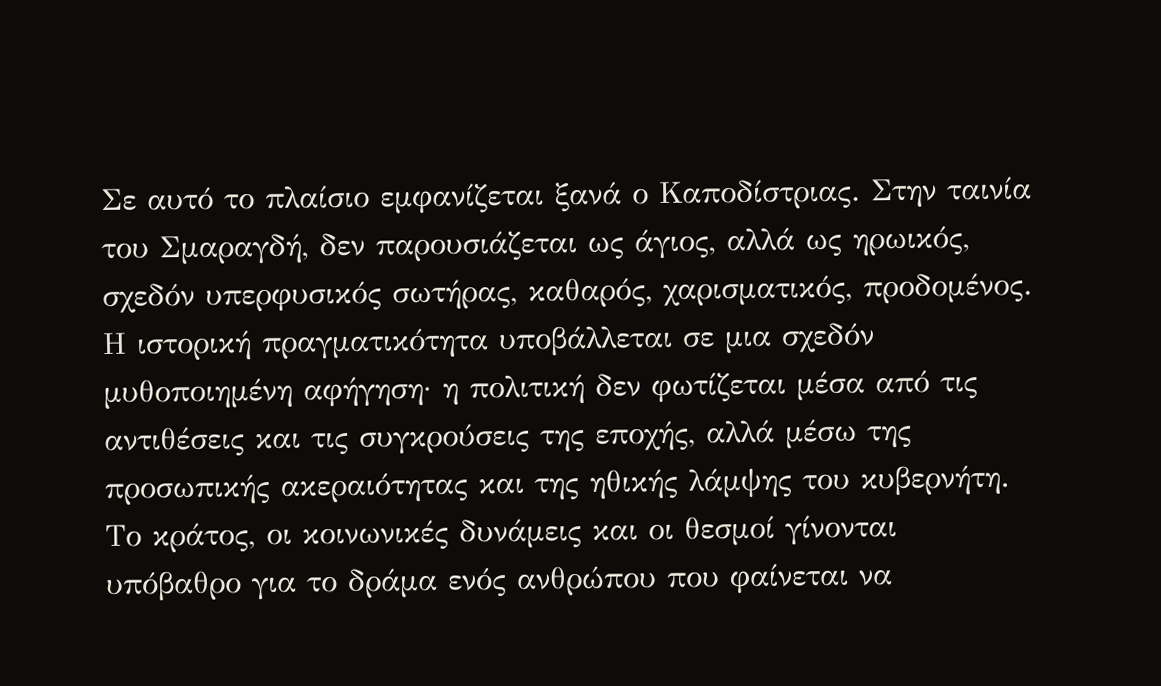Σε αυτό το πλαίσιο εμφανίζεται ξανά ο Καποδίστριας. Στην ταινία του Σμαραγδή, δεν παρουσιάζεται ως άγιος, αλλά ως ηρωικός, σχεδόν υπερφυσικός σωτήρας, καθαρός, χαρισματικός, προδομένος. Η ιστορική πραγματικότητα υποβάλλεται σε μια σχεδόν μυθοποιημένη αφήγηση· η πολιτική δεν φωτίζεται μέσα από τις αντιθέσεις και τις συγκρούσεις της εποχής, αλλά μέσω της προσωπικής ακεραιότητας και της ηθικής λάμψης του κυβερνήτη. Το κράτος, οι κοινωνικές δυνάμεις και οι θεσμοί γίνονται υπόβαθρο για το δράμα ενός ανθρώπου που φαίνεται να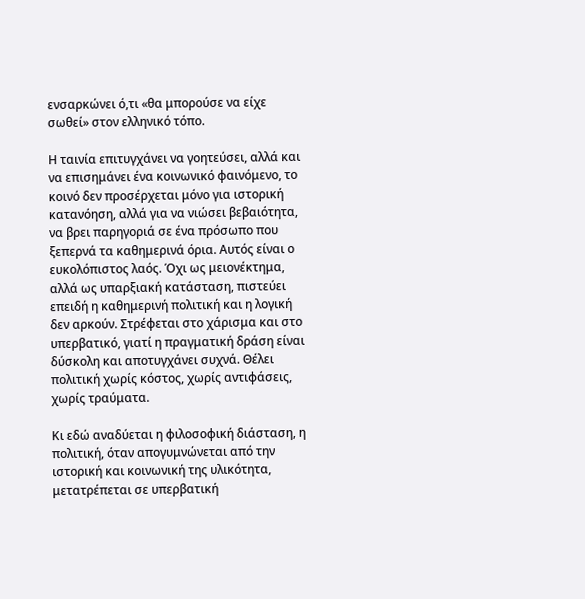ενσαρκώνει ό,τι «θα μπορούσε να είχε σωθεί» στον ελληνικό τόπο.

Η ταινία επιτυγχάνει να γοητεύσει, αλλά και να επισημάνει ένα κοινωνικό φαινόμενο, το κοινό δεν προσέρχεται μόνο για ιστορική κατανόηση, αλλά για να νιώσει βεβαιότητα, να βρει παρηγοριά σε ένα πρόσωπο που ξεπερνά τα καθημερινά όρια. Αυτός είναι ο ευκολόπιστος λαός. Όχι ως μειονέκτημα, αλλά ως υπαρξιακή κατάσταση, πιστεύει επειδή η καθημερινή πολιτική και η λογική δεν αρκούν. Στρέφεται στο χάρισμα και στο υπερβατικό, γιατί η πραγματική δράση είναι δύσκολη και αποτυγχάνει συχνά. Θέλει πολιτική χωρίς κόστος, χωρίς αντιφάσεις, χωρίς τραύματα.

Κι εδώ αναδύεται η φιλοσοφική διάσταση, η πολιτική, όταν απογυμνώνεται από την ιστορική και κοινωνική της υλικότητα, μετατρέπεται σε υπερβατική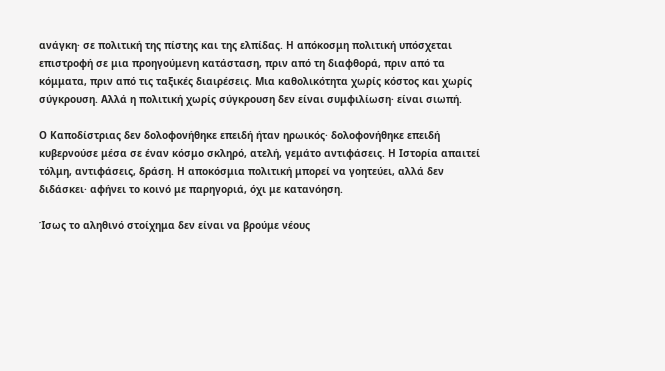ανάγκη· σε πολιτική της πίστης και της ελπίδας. Η απόκοσμη πολιτική υπόσχεται επιστροφή σε μια προηγούμενη κατάσταση, πριν από τη διαφθορά, πριν από τα κόμματα, πριν από τις ταξικές διαιρέσεις. Μια καθολικότητα χωρίς κόστος και χωρίς σύγκρουση. Αλλά η πολιτική χωρίς σύγκρουση δεν είναι συμφιλίωση· είναι σιωπή.

Ο Καποδίστριας δεν δολοφονήθηκε επειδή ήταν ηρωικός· δολοφονήθηκε επειδή κυβερνούσε μέσα σε έναν κόσμο σκληρό, ατελή, γεμάτο αντιφάσεις. Η Ιστορία απαιτεί τόλμη, αντιφάσεις, δράση. Η αποκόσμια πολιτική μπορεί να γοητεύει, αλλά δεν διδάσκει· αφήνει το κοινό με παρηγοριά, όχι με κατανόηση.

Ίσως το αληθινό στοίχημα δεν είναι να βρούμε νέους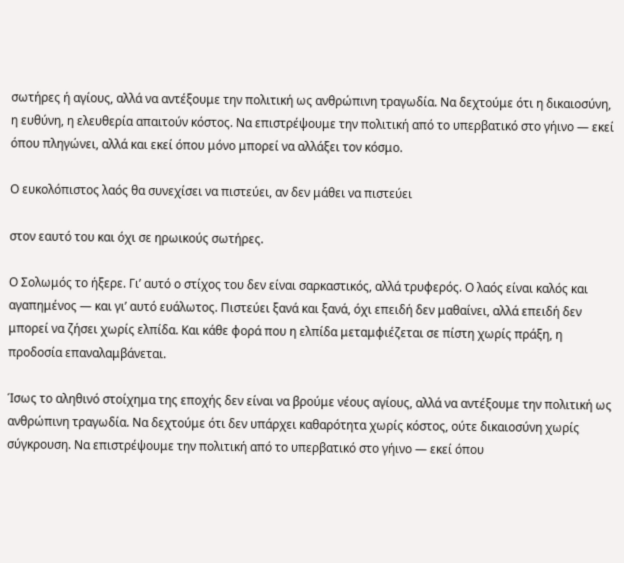σωτήρες ή αγίους, αλλά να αντέξουμε την πολιτική ως ανθρώπινη τραγωδία. Να δεχτούμε ότι η δικαιοσύνη, η ευθύνη, η ελευθερία απαιτούν κόστος. Να επιστρέψουμε την πολιτική από το υπερβατικό στο γήινο — εκεί όπου πληγώνει, αλλά και εκεί όπου μόνο μπορεί να αλλάξει τον κόσμο.

Ο ευκολόπιστος λαός θα συνεχίσει να πιστεύει, αν δεν μάθει να πιστεύει

στον εαυτό του και όχι σε ηρωικούς σωτήρες.

Ο Σολωμός το ήξερε. Γι’ αυτό ο στίχος του δεν είναι σαρκαστικός, αλλά τρυφερός. Ο λαός είναι καλός και αγαπημένος — και γι’ αυτό ευάλωτος. Πιστεύει ξανά και ξανά, όχι επειδή δεν μαθαίνει, αλλά επειδή δεν μπορεί να ζήσει χωρίς ελπίδα. Και κάθε φορά που η ελπίδα μεταμφιέζεται σε πίστη χωρίς πράξη, η προδοσία επαναλαμβάνεται.

Ίσως το αληθινό στοίχημα της εποχής δεν είναι να βρούμε νέους αγίους, αλλά να αντέξουμε την πολιτική ως ανθρώπινη τραγωδία. Να δεχτούμε ότι δεν υπάρχει καθαρότητα χωρίς κόστος, ούτε δικαιοσύνη χωρίς σύγκρουση. Να επιστρέψουμε την πολιτική από το υπερβατικό στο γήινο — εκεί όπου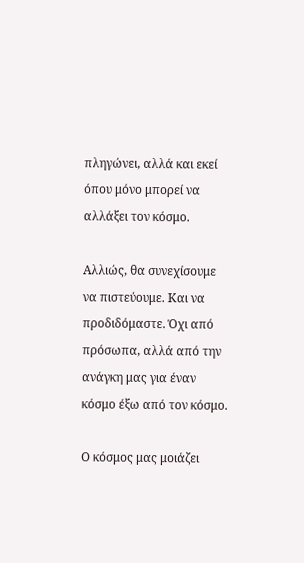πληγώνει, αλλά και εκεί όπου μόνο μπορεί να αλλάξει τον κόσμο.

Αλλιώς, θα συνεχίσουμε να πιστεύουμε. Και να προδιδόμαστε. Όχι από πρόσωπα, αλλά από την ανάγκη μας για έναν κόσμο έξω από τον κόσμο.

Ο κόσμος μας μοιάζει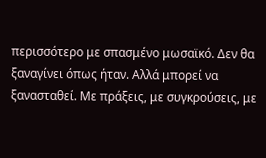περισσότερο με σπασμένο μωσαϊκό. Δεν θα ξαναγίνει όπως ήταν. Αλλά μπορεί να ξανασταθεί. Με πράξεις, με συγκρούσεις, με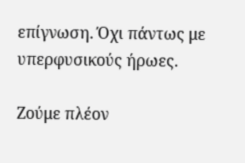επίγνωση. Όχι πάντως με υπερφυσικούς ήρωες.

Ζούμε πλέον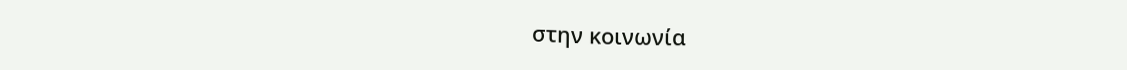στην κοινωνία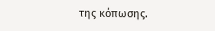της κόπωσης.